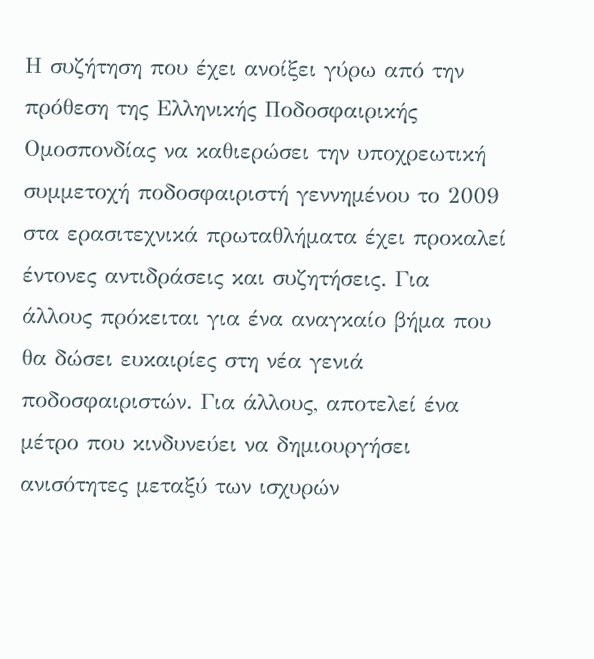Η συζήτηση που έχει ανοίξει γύρω από την πρόθεση της Ελληνικής Ποδοσφαιρικής Ομοσπονδίας να καθιερώσει την υποχρεωτική συμμετοχή ποδοσφαιριστή γεννημένου το 2009 στα ερασιτεχνικά πρωταθλήματα έχει προκαλεί έντονες αντιδράσεις και συζητήσεις. Για άλλους πρόκειται για ένα αναγκαίο βήμα που θα δώσει ευκαιρίες στη νέα γενιά ποδοσφαιριστών. Για άλλους, αποτελεί ένα μέτρο που κινδυνεύει να δημιουργήσει ανισότητες μεταξύ των ισχυρών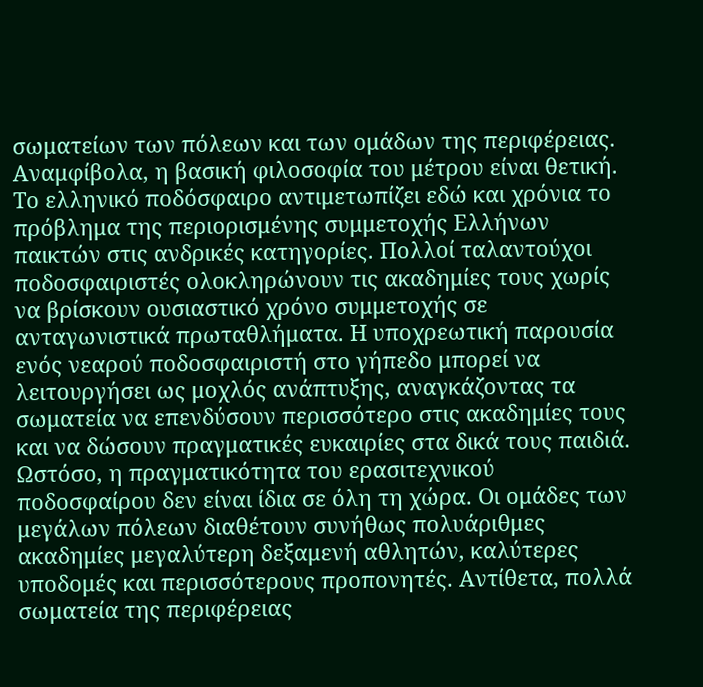σωματείων των πόλεων και των ομάδων της περιφέρειας.
Αναμφίβολα, η βασική φιλοσοφία του μέτρου είναι θετική. Το ελληνικό ποδόσφαιρο αντιμετωπίζει εδώ και χρόνια το πρόβλημα της περιορισμένης συμμετοχής Ελλήνων παικτών στις ανδρικές κατηγορίες. Πολλοί ταλαντούχοι ποδοσφαιριστές ολοκληρώνουν τις ακαδημίες τους χωρίς να βρίσκουν ουσιαστικό χρόνο συμμετοχής σε ανταγωνιστικά πρωταθλήματα. Η υποχρεωτική παρουσία ενός νεαρού ποδοσφαιριστή στο γήπεδο μπορεί να λειτουργήσει ως μοχλός ανάπτυξης, αναγκάζοντας τα σωματεία να επενδύσουν περισσότερο στις ακαδημίες τους και να δώσουν πραγματικές ευκαιρίες στα δικά τους παιδιά.
Ωστόσο, η πραγματικότητα του ερασιτεχνικού ποδοσφαίρου δεν είναι ίδια σε όλη τη χώρα. Οι ομάδες των μεγάλων πόλεων διαθέτουν συνήθως πολυάριθμες ακαδημίες μεγαλύτερη δεξαμενή αθλητών, καλύτερες υποδομές και περισσότερους προπονητές. Αντίθετα, πολλά σωματεία της περιφέρειας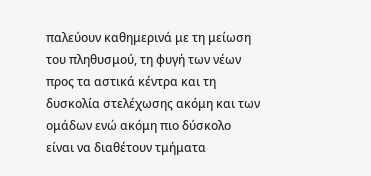παλεύουν καθημερινά με τη μείωση του πληθυσμού, τη φυγή των νέων προς τα αστικά κέντρα και τη δυσκολία στελέχωσης ακόμη και των ομάδων ενώ ακόμη πιο δύσκολο είναι να διαθέτουν τμήματα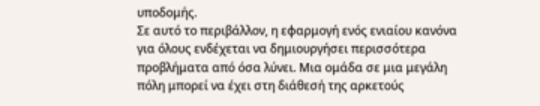υποδομής.
Σε αυτό το περιβάλλον, η εφαρμογή ενός ενιαίου κανόνα για όλους ενδέχεται να δημιουργήσει περισσότερα προβλήματα από όσα λύνει. Μια ομάδα σε μια μεγάλη πόλη μπορεί να έχει στη διάθεσή της αρκετούς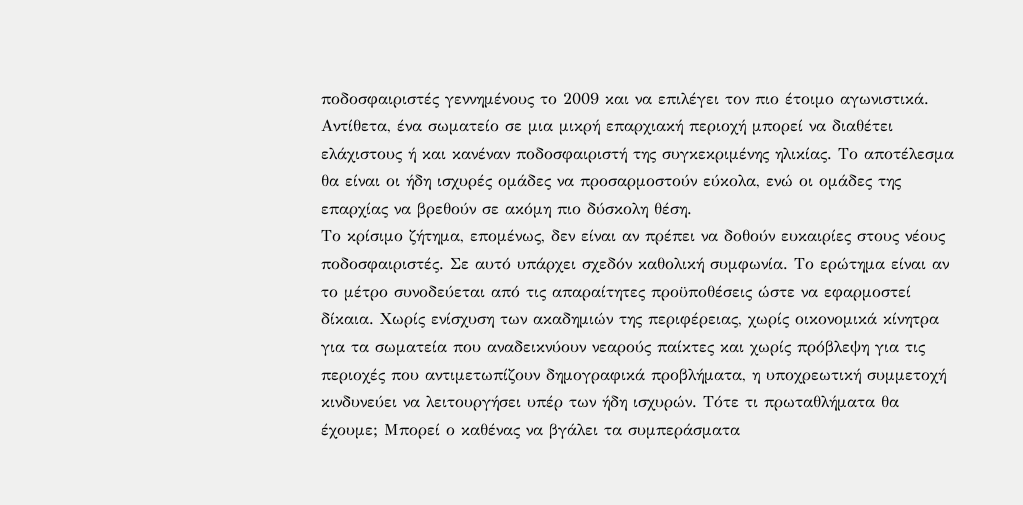ποδοσφαιριστές γεννημένους το 2009 και να επιλέγει τον πιο έτοιμο αγωνιστικά. Αντίθετα, ένα σωματείο σε μια μικρή επαρχιακή περιοχή μπορεί να διαθέτει ελάχιστους ή και κανέναν ποδοσφαιριστή της συγκεκριμένης ηλικίας. Το αποτέλεσμα θα είναι οι ήδη ισχυρές ομάδες να προσαρμοστούν εύκολα, ενώ οι ομάδες της επαρχίας να βρεθούν σε ακόμη πιο δύσκολη θέση.
Το κρίσιμο ζήτημα, επομένως, δεν είναι αν πρέπει να δοθούν ευκαιρίες στους νέους ποδοσφαιριστές. Σε αυτό υπάρχει σχεδόν καθολική συμφωνία. Το ερώτημα είναι αν το μέτρο συνοδεύεται από τις απαραίτητες προϋποθέσεις ώστε να εφαρμοστεί δίκαια. Χωρίς ενίσχυση των ακαδημιών της περιφέρειας, χωρίς οικονομικά κίνητρα για τα σωματεία που αναδεικνύουν νεαρούς παίκτες και χωρίς πρόβλεψη για τις περιοχές που αντιμετωπίζουν δημογραφικά προβλήματα, η υποχρεωτική συμμετοχή κινδυνεύει να λειτουργήσει υπέρ των ήδη ισχυρών. Τότε τι πρωταθλήματα θα έχουμε; Μπορεί ο καθένας να βγάλει τα συμπεράσματα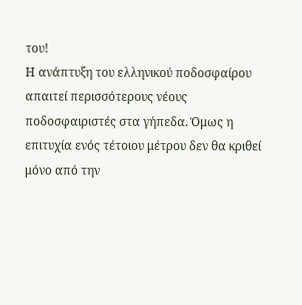του!
Η ανάπτυξη του ελληνικού ποδοσφαίρου απαιτεί περισσότερους νέους ποδοσφαιριστές στα γήπεδα. Όμως η επιτυχία ενός τέτοιου μέτρου δεν θα κριθεί μόνο από την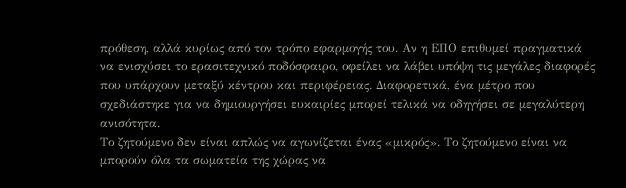πρόθεση, αλλά κυρίως από τον τρόπο εφαρμογής του. Αν η ΕΠΟ επιθυμεί πραγματικά να ενισχύσει το ερασιτεχνικό ποδόσφαιρο, οφείλει να λάβει υπόψη τις μεγάλες διαφορές που υπάρχουν μεταξύ κέντρου και περιφέρειας. Διαφορετικά, ένα μέτρο που σχεδιάστηκε για να δημιουργήσει ευκαιρίες μπορεί τελικά να οδηγήσει σε μεγαλύτερη ανισότητα.
Το ζητούμενο δεν είναι απλώς να αγωνίζεται ένας «μικρός». Το ζητούμενο είναι να μπορούν όλα τα σωματεία της χώρας να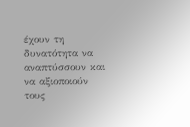έχουν τη δυνατότητα να αναπτύσσουν και να αξιοποιούν τους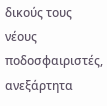δικούς τους νέους ποδοσφαιριστές, ανεξάρτητα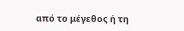από το μέγεθος ή τη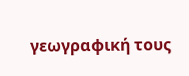γεωγραφική τους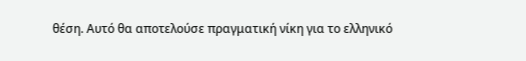θέση. Αυτό θα αποτελούσε πραγματική νίκη για το ελληνικό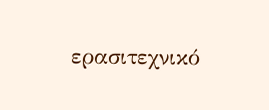ερασιτεχνικό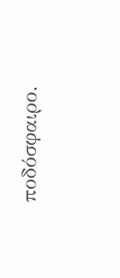ποδόσφαιρο.